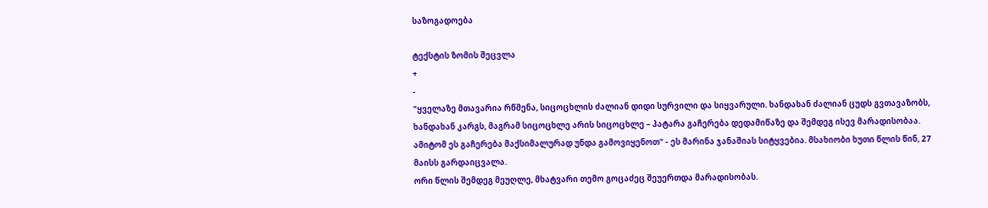საზოგადოება

ტექსტის ზომის შეცვლა
+
-
"ყველაზე მთავარია რწმენა, სიცოცხლის ძალიან დიდი სურვილი და სიყვარული. ხანდახან ძალიან ცუდს გვთავაზობს, ხანდახან კარგს, მაგრამ სიცოცხლე არის სიცოცხლე – პატარა გაჩერება დედამიწაზე და შემდეგ ისევ მარადისობაა. ამიტომ ეს გაჩერება მაქსიმალურად უნდა გამოვიყენოთ" - ეს მარინა ჯანაშიას სიტყვებია. მსახიობი ხუთი წლის წინ, 27 მაისს გარდაიცვალა.
ორი წლის შემდეგ მეუღლე, მხატვარი თემო გოცაძეც შეუერთდა მარადისობას.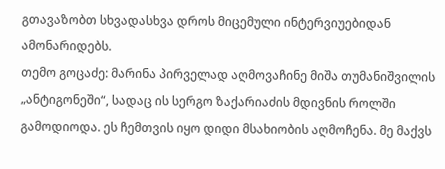გთავაზობთ სხვადასხვა დროს მიცემული ინტერვიუებიდან ამონარიდებს.
თემო გოცაძე: მარინა პირველად აღმოვაჩინე მიშა თუმანიშვილის „ანტიგონეში“, სადაც ის სერგო ზაქარიაძის მდივნის როლში გამოდიოდა. ეს ჩემთვის იყო დიდი მსახიობის აღმოჩენა. მე მაქვს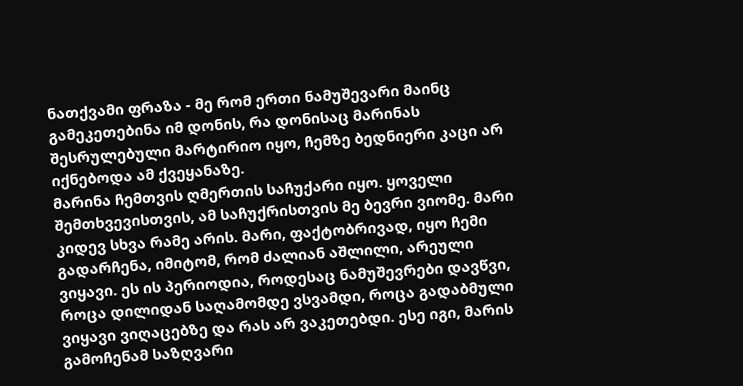ნათქვამი ფრაზა - მე რომ ერთი ნამუშევარი მაინც გამეკეთებინა იმ დონის, რა დონისაც მარინას შესრულებული მარტირიო იყო, ჩემზე ბედნიერი კაცი არ იქნებოდა ამ ქვეყანაზე.
მარინა ჩემთვის ღმერთის საჩუქარი იყო. ყოველი შემთხვევისთვის, ამ საჩუქრისთვის მე ბევრი ვიომე. მარი კიდევ სხვა რამე არის. მარი, ფაქტობრივად, იყო ჩემი გადარჩენა, იმიტომ, რომ ძალიან აშლილი, არეული ვიყავი. ეს ის პერიოდია, როდესაც ნამუშევრები დავწვი, როცა დილიდან საღამომდე ვსვამდი, როცა გადაბმული ვიყავი ვიღაცებზე და რას არ ვაკეთებდი. ესე იგი, მარის გამოჩენამ საზღვარი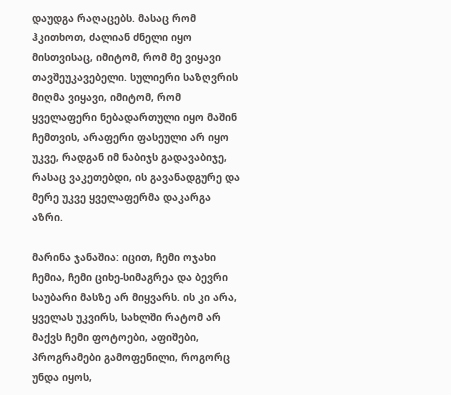დაუდგა რაღაცებს. მასაც რომ ჰკითხოთ, ძალიან ძნელი იყო მისთვისაც, იმიტომ, რომ მე ვიყავი თავშეუკავებელი. სულიერი საზღვრის მიღმა ვიყავი, იმიტომ, რომ ყველაფერი ნებადართული იყო მაშინ ჩემთვის, არაფერი ფასეული არ იყო უკვე, რადგან იმ ნაბიჯს გადავაბიჯე, რასაც ვაკეთებდი, ის გავანადგურე და მერე უკვე ყველაფერმა დაკარგა აზრი.

მარინა ჯანაშია: იცით, ჩემი ოჯახი ჩემია, ჩემი ციხე-სიმაგრეა და ბევრი საუბარი მასზე არ მიყვარს. ის კი არა, ყველას უკვირს, სახლში რატომ არ მაქვს ჩემი ფოტოები, აფიშები, პროგრამები გამოფენილი, როგორც უნდა იყოს,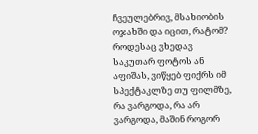ჩვეულებრივ, მსახიობის ოჯახში და იცით, რატომ? როდესაც ვხედავ საკუთარ ფოტოს ან აფიშას, ვიწყებ ფიქრს იმ სპექტაკლზე თუ ფილმზე, რა ვარგოდა, რა არ ვარგოდა, მაშინ როგორ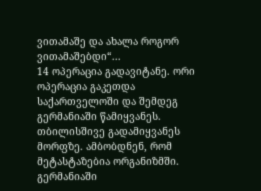ვითამაშე და ახალა როგორ ვითამაშებდი“...
14 ოპერაცია გადავიტანე. ორი ოპერაცია გაკეთდა საქართველოში და შემდეგ გერმანიაში წამიყვანეს. თბილისშივე გადამიყვანეს მორფზე. ამბობდნენ, რომ მეტასტაზებია ორგანიზმში. გერმანიაში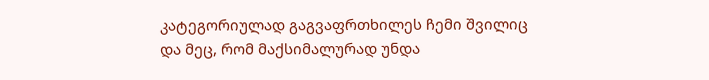კატეგორიულად გაგვაფრთხილეს ჩემი შვილიც და მეც, რომ მაქსიმალურად უნდა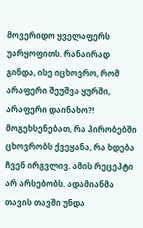მოვერიდო ყველაფერს უარყოფითს. რანაირად გინდა, ისე იცხოვრო, რომ არაფერი შეუშვა ყურში, არაფერი დაინახო?! მოგეხსენებათ, რა პირობებში ცხოვრობს ქვეყანა, რა ხდება ჩვენ ირგვლივ. ამის რეცეპტი არ არსებობს. ადამიანმა თავის თავში უნდა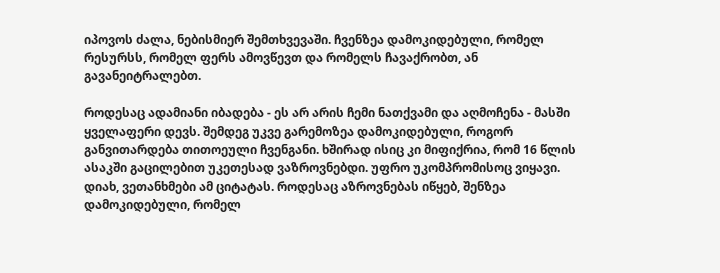იპოვოს ძალა, ნებისმიერ შემთხვევაში. ჩვენზეა დამოკიდებული, რომელ რესურსს, რომელ ფერს ამოვწევთ და რომელს ჩავაქრობთ, ან გავანეიტრალებთ.

როდესაც ადამიანი იბადება - ეს არ არის ჩემი ნათქვამი და აღმოჩენა - მასში ყველაფერი დევს. შემდეგ უკვე გარემოზეა დამოკიდებული, როგორ განვითარდება თითოეული ჩვენგანი. ხშირად ისიც კი მიფიქრია, რომ 16 წლის ასაკში გაცილებით უკეთესად ვაზროვნებდი. უფრო უკომპრომისოც ვიყავი. დიახ, ვეთანხმები ამ ციტატას. როდესაც აზროვნებას იწყებ, შენზეა დამოკიდებული, რომელ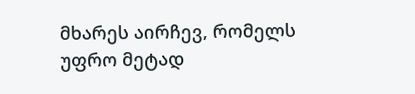მხარეს აირჩევ, რომელს უფრო მეტად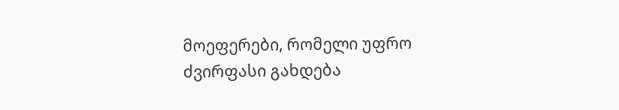მოეფერები, რომელი უფრო ძვირფასი გახდება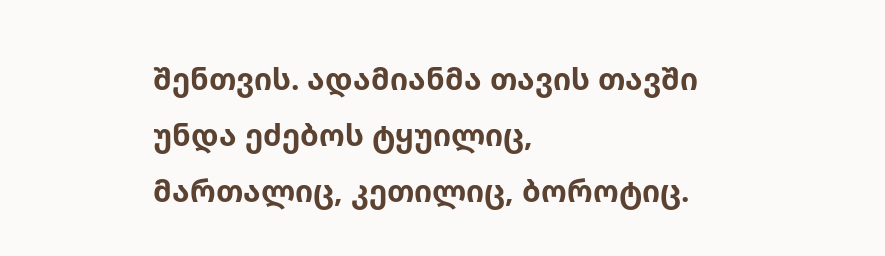შენთვის. ადამიანმა თავის თავში უნდა ეძებოს ტყუილიც, მართალიც, კეთილიც, ბოროტიც.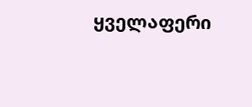ყველაფერი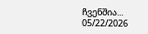ჩვენშია...
05/22/2026